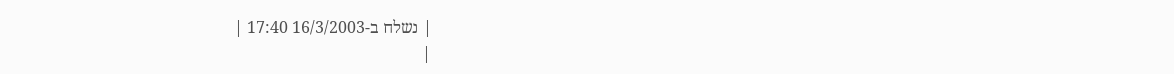| נשלח ב-16/3/2003 17:40 |
|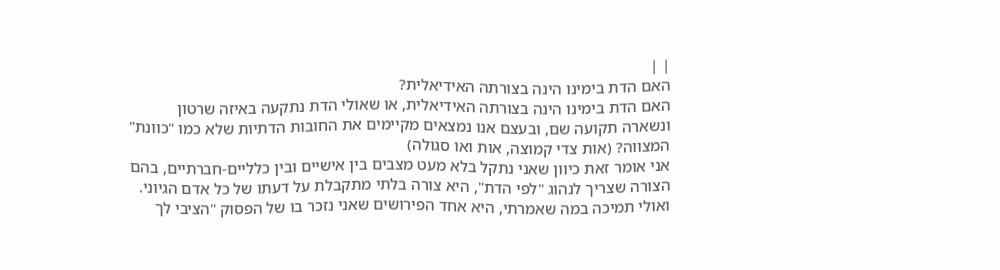| |
האם הדת בימינו הינה בצורתה האידיאלית?
האם הדת בימינו הינה בצורתה האידיאלית, או שאולי הדת נתקעה באיזה שרטון ונשארה תקועה שם, ובעצם אנו נמצאים מקיימים את החובות הדתיות שלא כמו "כוונת" המצווה? (אות צדי קמוצה, אות ואו סגולה)
אני אומר זאת כיוון שאני נתקל בלא מעט מצבים בין אישיים ובין כלליים-חברתיים, בהם הצורה שצריך לנהוג "לפי הדת", היא צורה בלתי מתקבלת על דעתו של כל אדם הגיוני.
ואולי תמיכה במה שאמרתי, היא אחד הפירושים שאני נזכר בו של הפסוק "הציבי לך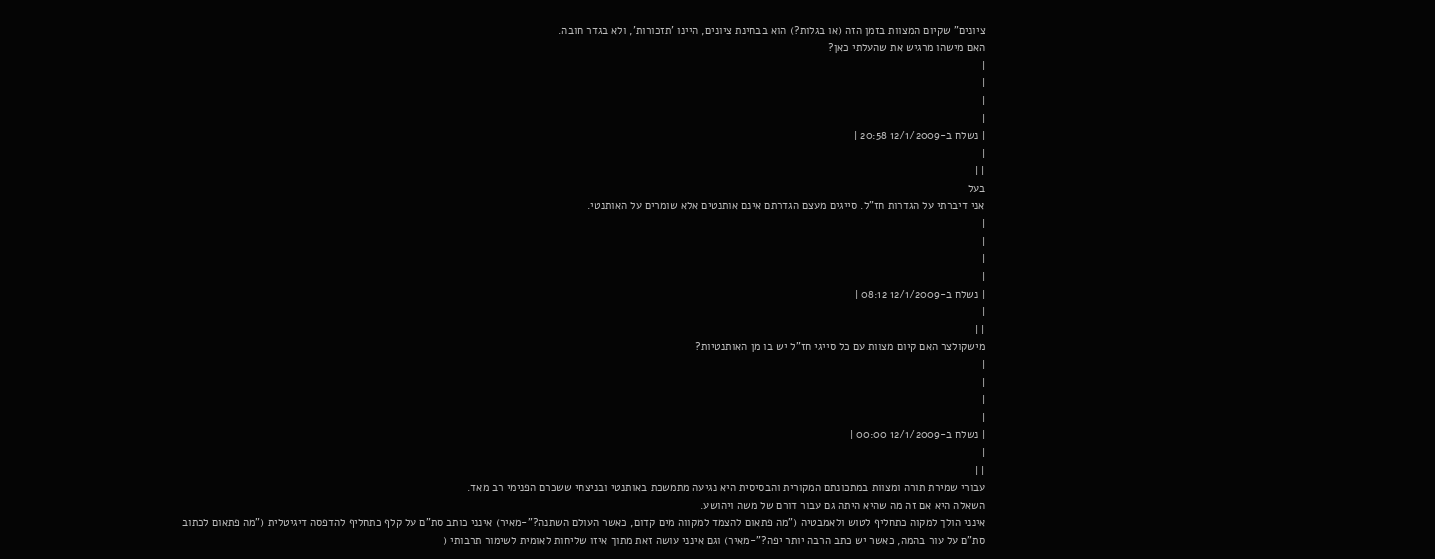ציונים" שקיום המצוות בזמן הזה (או בגלות?) הוא בבחינת ציונים, היינו 'תזכורות', ולא בגדר חובה.
האם מישהו מרגיש את שהעלתי כאן?
|
|
|
|
| נשלח ב-12/1/2009 20:58 |
|
| |
בעל
אני דיברתי על הגדרות חז"ל. סייגים מעצם הגדרתם אינם אותנטים אלא שומרים על האותנטי.
|
|
|
|
| נשלח ב-12/1/2009 08:12 |
|
| |
מישקולצר האם קיום מצוות עם כל סייגי חז"ל יש בו מן האותנטיות?
|
|
|
|
| נשלח ב-12/1/2009 00:00 |
|
| |
עבורי שמירת תורה ומצוות במתכונתם המקורית והבסיסית היא נגיעה מתמשכת באותנטי ובניצחי ששכרם הפנימי רב מאד.
השאלה היא אם זה מה שהיא היתה גם עבור דורם של משה ויהושע.
אינני הולך למקוה כתחליף לטוש ולאמבטיה ("מה פתאום להצמד למקווה מים קדום, כאשר העולם השתנה?"-מאיר) אינני כותב סת"ם על קלף כתחליף להדפסה דיגיטלית ("מה פתאום לכתוב סת"ם על עור בהמה, כאשר יש כתב הרבה יותר יפה?"-מאיר) וגם אינני עושה זאת מתוך איזו שליחות לאומית לשימור תרבותי (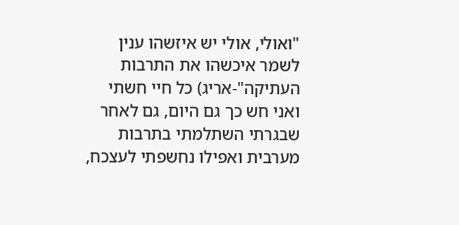"ואולי, אולי יש איזשהו ענין לשמר איכשהו את התרבות העתיקה"-אריג) כל חיי חשתי ואני חש כך גם היום, גם לאחר שבגרתי השתלמתי בתרבות מערבית ואפילו נחשפתי לעצכח,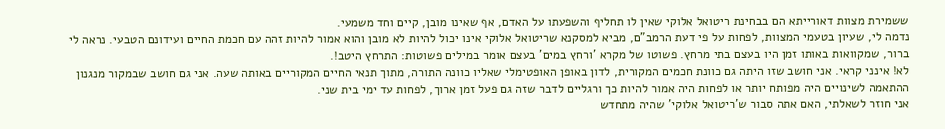ששמירת מצוות דאורייתא הם בבחינת ריטואל אלוקי שאין לו תחליף והשפעתו על האדם, אף שאינו מובן, קיים וחד משמעי.
נדמה לי, שעיון בטעמי המצוות, לפחות על פי דעת הרמב"ם, מביא למסקנא שריטואל אלוקי אינו יכול להיות לא מובן והוא אמור להיות זהה עם חכמת החיים ועידונם הטבעי. נראה לי ברור, שמקוואות באותו זמן היו בעצם בתי מרחץ. פשוטו של מקרא 'ורחץ במים' בעצם אומר במילים פשוטות: התרחץ היטב!.
לא! אינני קראי. אני חושב שזו היתה גם כוונת חכמים המקורית, לדון באופן האופטימלי שאליו כוונה התורה, מתוך תנאי החיים המקוריים באותה שעה. אני גם חושב שבמקור מנגנון ההתאמה לשינויים היה מפותח יותר או לפחות היה אמור להיות כך ורגליים לדבר שזה גם פעל זמן ארוך, לפחות עד ימי בית שני.
אני חוזר לשאלתי, האם אתה סבור ש'ריטואל אלוקי' שהיה מתחדש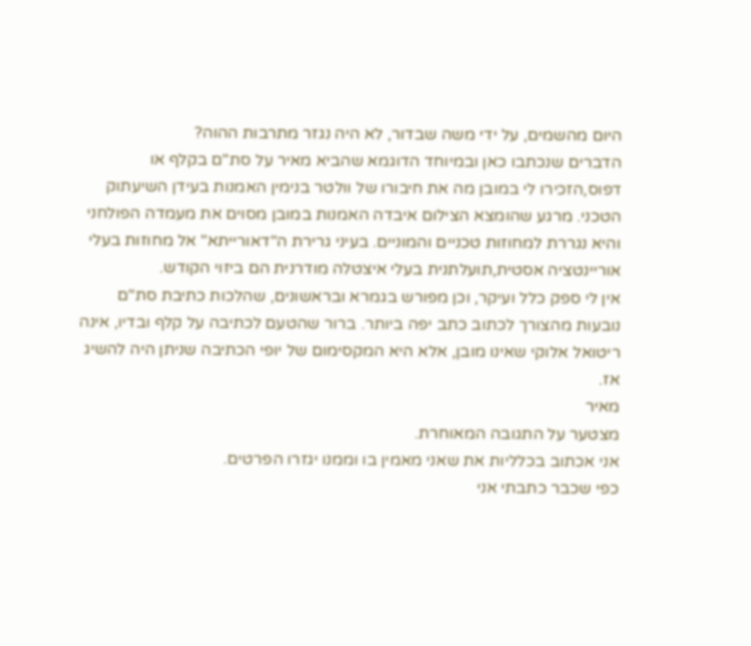היום מהשמים, על ידי משה שבדור, לא היה נגזר מתרבות ההוה?
הדברים שנכתבו כאן ובמיוחד הדוגמא שהביא מאיר על סת"ם בקלף או דפוס,הזכירו לי במובן מה את חיבורו של וולטר בנימין האמנות בעידן השיעתוק הטכני. מרגע שהומצא הצילום איבדה האמנות במובן מסוים את מעמדה הפולחני והיא נגררת למחוזות טכניים והמוניים. בעיני גרירת ה"דאורייתא" אל מחוזות בעלי אוריינטציה אסטית,תועלתנית בעלי איצטלה מודרנית הם ביזוי הקודש.
אין לי ספק כלל ועיקר, וכן מפורש בגמרא ובראשונים, שהלכות כתיבת סת"ם נובעות מהצורך לכתוב כתב יפה ביותר. ברור שהטעם לכתיבה על קלף ובדיו, אינה ריטואל אלוקי שאינו מובן, אלא היא המקסימום של יופי הכתיבה שניתן היה להשיג אז.
מאיר
מצטער על התגובה המאוחרת.
אני אכתוב בכלליות את שאני מאמין בו וממנו יגזרו הפרטים.
כפי שכבר כתבתי אני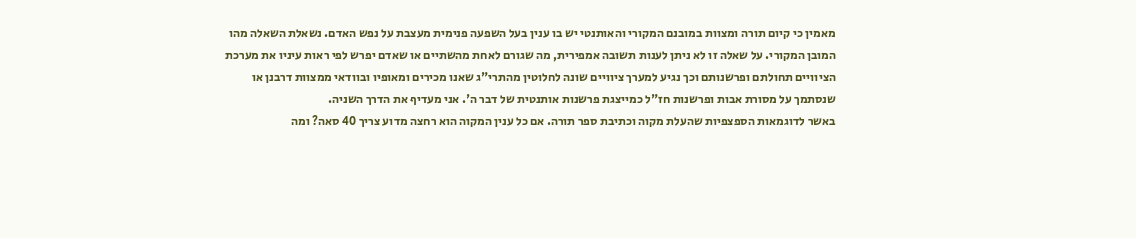מאמין כי קיום תורה ומצוות במובנם המקורי והאותנטי יש בו ענין בעל השפעה פנימית מעצבת על נפש האדם. נשאלת השאלה מהו המובן המקורי. על שאלה זו לא ניתן לענות תשובה אמפירית, מה שגורם לאחת מהשתיים או שאדם יפרש לפי ראות עיניו את מערכת הציוויים תחולתם ופרשנותם וכך נגיע למערך ציוויים שונה לחלוטין מהתרי"ג שאנו מכירים ומאופיו ובוודאי ממצוות דרבנן או שנסתמך על מסורת אבות ופרשנות חז"ל כמייצגת פרשנות אותנטית של דבר ה'. אני מעדיף את הדרך השניה.
באשר לדוגמאות הספצפיות שהעלת מקוה וכתיבת ספר תורה. אם כל ענין המקוה הוא רחצה מדוע צריך 40 סאה? ומה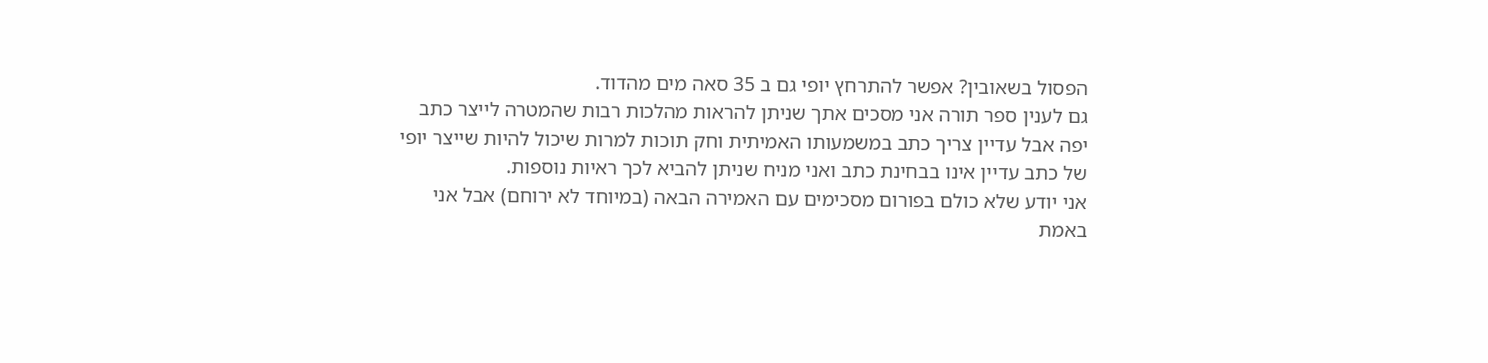הפסול בשאובין? אפשר להתרחץ יופי גם ב 35 סאה מים מהדוד.
גם לענין ספר תורה אני מסכים אתך שניתן להראות מהלכות רבות שהמטרה לייצר כתב יפה אבל עדיין צריך כתב במשמעותו האמיתית וחק תוכות למרות שיכול להיות שייצר יופי של כתב עדיין אינו בבחינת כתב ואני מניח שניתן להביא לכך ראיות נוספות.
אני יודע שלא כולם בפורום מסכימים עם האמירה הבאה (במיוחד לא ירוחם) אבל אני באמת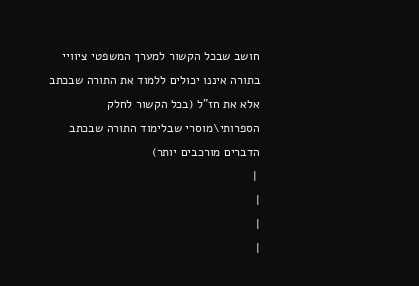חושב שבכל הקשור למערך המשפטי ציוויי בתורה איננו יכולים ללמוד את התורה שבכתב אלא את חז"ל (בכל הקשור לחלק הספרותי\מוסרי שבלימוד התורה שבכתב הדברים מורכבים יותר)
 |
|
|
|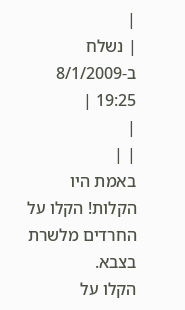|
| נשלח ב-8/1/2009 19:25 |
|
| |
באמת היו הקלות! הקלו על החרדים מלשרת בצבא.
הקלו על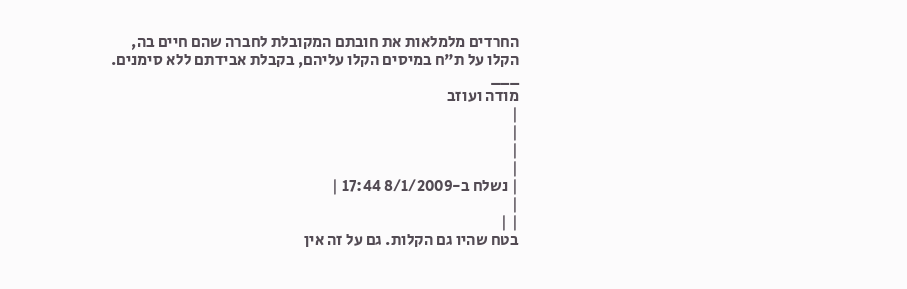החרדים מלמלאות את חובתם המקובלת לחברה שהם חיים בה,
הקלו על ת"ח במיסים הקלו עליהם, בקבלת אבידתם ללא סימנים.
___
מודה ועוזב
|
|
|
|
| נשלח ב-8/1/2009 17:44 |
|
| |
בטח שהיו גם הקלות. גם על זה אין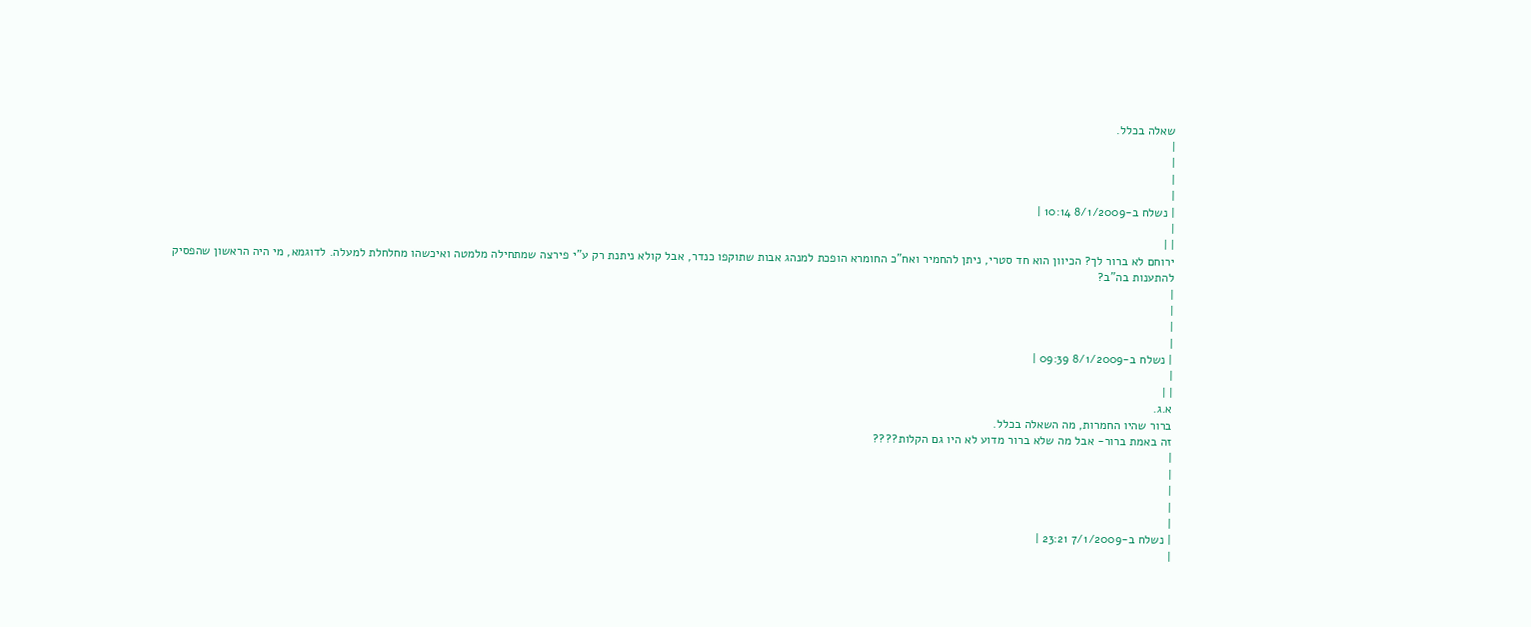שאלה בכלל.
|
|
|
|
| נשלח ב-8/1/2009 10:14 |
|
| |
ירוחם לא ברור לך? הכיוון הוא חד סטרי, ניתן להחמיר ואח"כ החומרא הופכת למנהג אבות שתוקפו כנדר, אבל קולא ניתנת רק ע"י פירצה שמתחילה מלמטה ואיכשהו מחלחלת למעלה. לדוגמא, מי היה הראשון שהפסיק להתענות בה"ב?
|
|
|
|
| נשלח ב-8/1/2009 09:39 |
|
| |
א.ג.
ברור שהיו החמרות, מה השאלה בכלל.
זה באמת ברור- אבל מה שלא ברור מדוע לא היו גם הקלות????
|
|
|
|
|
| נשלח ב-7/1/2009 23:21 |
|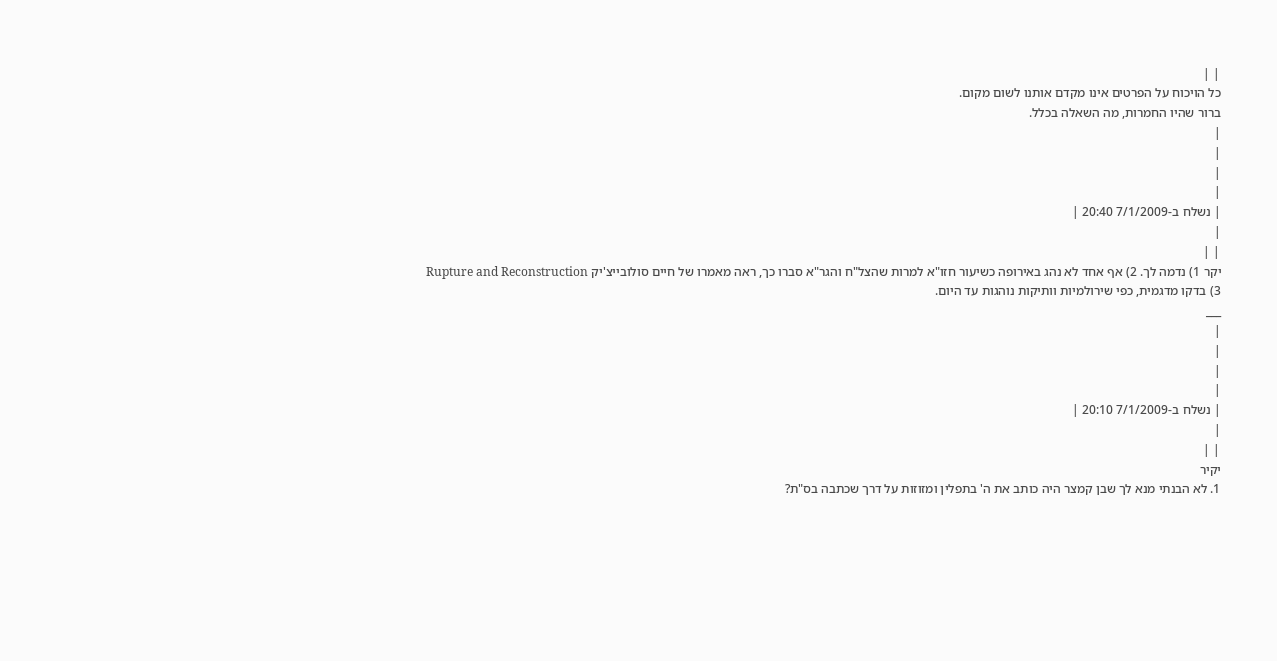| |
כל הויכוח על הפרטים אינו מקדם אותנו לשום מקום.
ברור שהיו החמרות, מה השאלה בכלל.
|
|
|
|
| נשלח ב-7/1/2009 20:40 |
|
| |
יקר 1) נדמה לך. 2) אף אחד לא נהג באירופה כשיעור חזו"א למרות שהצל"ח והגר"א סברו כך, ראה מאמרו של חיים סולובייצ'יק Rupture and Reconstruction 3) בדקו מדגמית, כפי שירולמיות וותיקות נוהגות עד היום.
___
|
|
|
|
| נשלח ב-7/1/2009 20:10 |
|
| |
יקיר
1. לא הבנתי מנא לך שבן קמצר היה כותב את ה' בתפלין ומזוזות על דרך שכתבה בס"ת?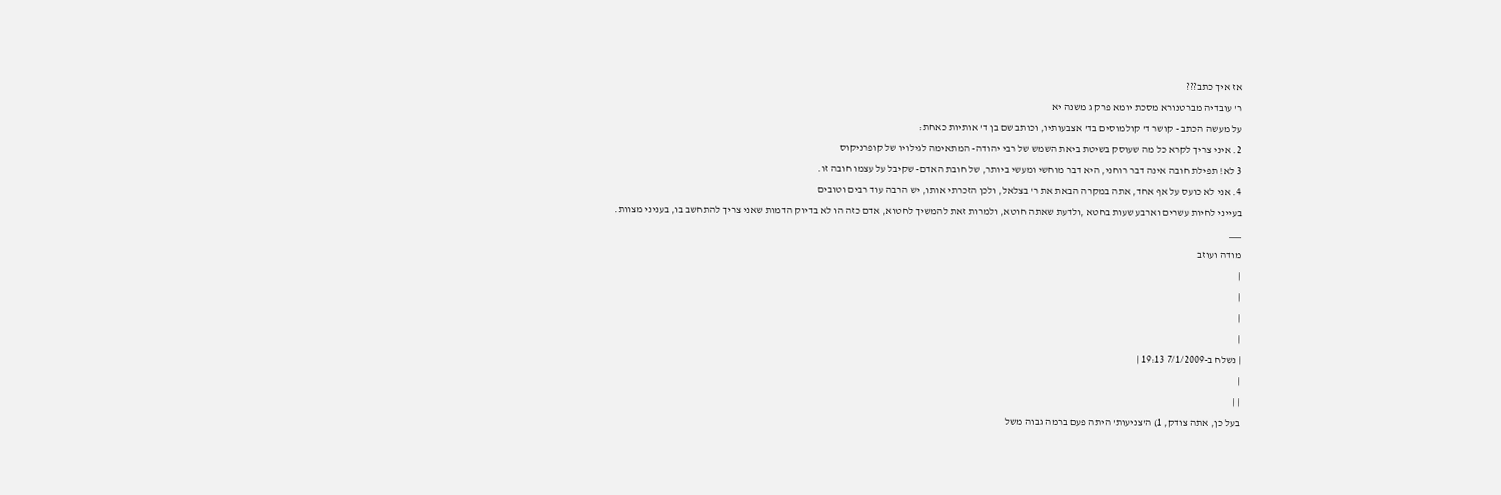אז איך כתב???
ר' עובדיה מברטנורא מסכת יומא פרק ג משנה יא
על מעשה הכתב - קושר ד' קולמוסים בד' אצבעותיו, וכותב שם בן ד' אותיות כאחת:
2. איני צריך לקרא כל מה שעוסק בשיטת ביאת השמש של רבי יהודה- המתאימה לגילויו של קופרניקוס
3 לא! תפילת חובה אינה דבר רוחני, היא דבר מוחשי ומעשי ביותר, של חובת האדם- שקיבל על עצמו חובה זו.
4. אני לא כועס על אף אחד, אתה במקרה הבאת את ר' בצלאל, ולכן הזכרתי אותו, יש הרבה עוד רבים וטובים
בעייני לחיות עשרים וארבע שעות בחטא ,ולדעת שאתה חוטא, ולמרות זאת להמשיך לחטוא, אדם כזה הו לא בדיוק הדמות שאני צריך להתחשב בו, בעניני מצוות.
___
מודה ועוזב
|
|
|
|
| נשלח ב-7/1/2009 19:13 |
|
| |
בעל כן, אתה צודק, 1) ה'צניעות' היתה פעם ברמה גבוה משל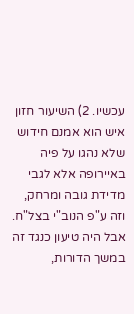עכשיו. 2) השיעור חזון איש הוא אמנם חידוש שלא נהגו על פיה באיירופה אלא לגבי מדידת גובה ומרחק, וזה ע"פ הנוב"י בצל"ח. אבל היה טיעון כנגד זה במשך הדורות,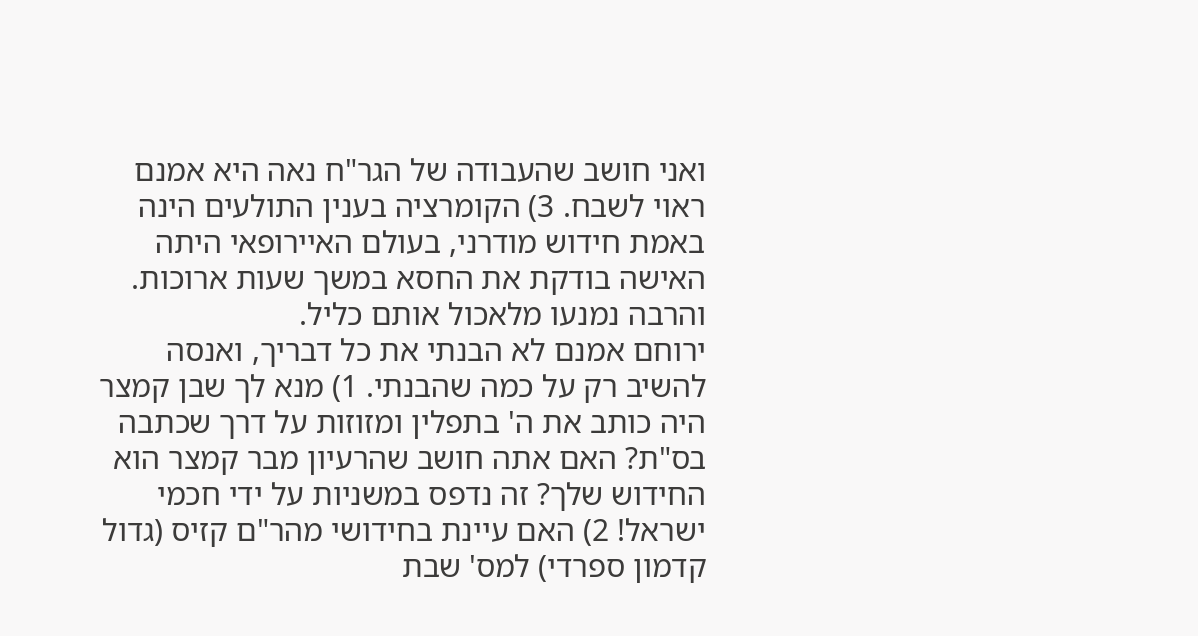ואני חושב שהעבודה של הגר"ח נאה היא אמנם ראוי לשבח. 3) הקומרציה בענין התולעים הינה באמת חידוש מודרני, בעולם האיירופאי היתה האישה בודקת את החסא במשך שעות ארוכות. והרבה נמנעו מלאכול אותם כליל.
ירוחם אמנם לא הבנתי את כל דבריך, ואנסה להשיב רק על כמה שהבנתי. 1) מנא לך שבן קמצר היה כותב את ה' בתפלין ומזוזות על דרך שכתבה בס"ת? האם אתה חושב שהרעיון מבר קמצר הוא החידוש שלך? זה נדפס במשניות על ידי חכמי ישראל! 2) האם עיינת בחידושי מהר"ם קזיס (גדול קדמון ספרדי) למס' שבת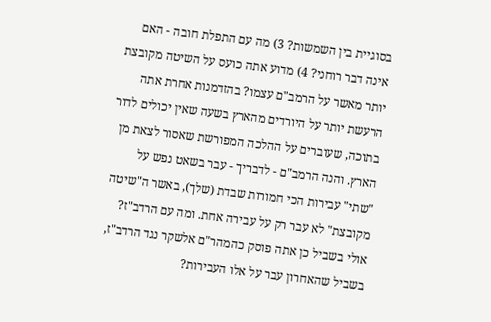בסוגיית בין השמשות? 3) מה עם התפלת חובה - האם אינה דבר רוחני? 4) מדוע אתה כועס על השיטה מקובצת יותר מאשר על הרמב"ם עצמו? בהזדמנות אחרת אתה הרעשת יותר על היורדים מהארץ בשעה שאין יכולים לדור בתוכה, שעוברים על ההלכה המפורשת שאסור לצאת מן הארץ. והנה הרמב"ם - לדבריך - עבר בשאט נפש על "שתי" עבירות הכי חמורות שבדת (שלך), באשר ה"שיטה מקובצת" לא עבר רק על עבירה אחת. ומה עם הרדב"ז? אולי בשביל כן אתה פוסק כהמהר"ם אלשקר נגד הרדב"ז, בשביל שהאחרון עבר על אלו העבירות?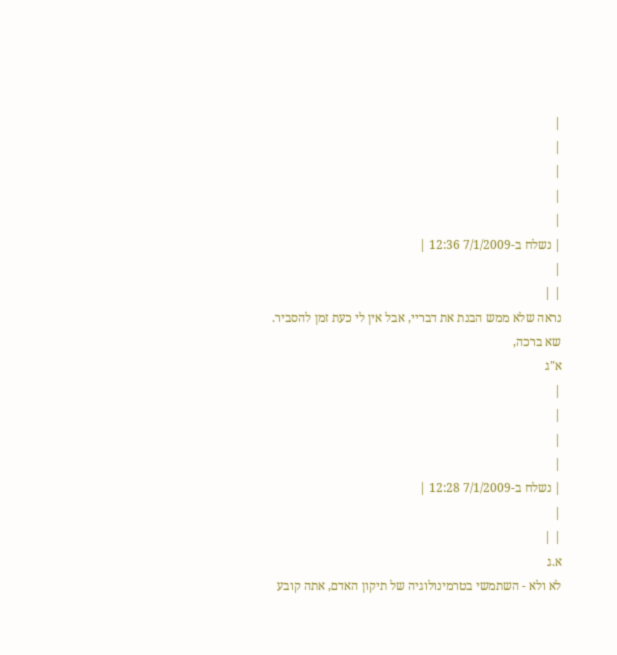|
|
|
|
|
| נשלח ב-7/1/2009 12:36 |
|
| |
נראה שלא ממש הבנת את דבריי, אבל אין לי כעת זמן להסביר.
שא ברכה,
א"ג
|
|
|
|
| נשלח ב-7/1/2009 12:28 |
|
| |
א.ג
לא ולא - השתמשי בטרמינולוגיה של תיקון האדם, אתה קובע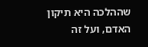שההלכה היא תיקון האדם, ועל זה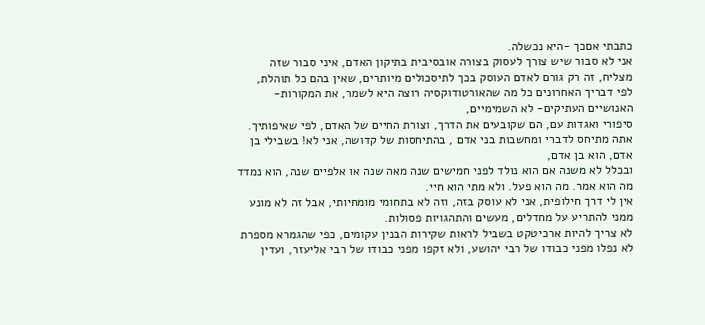כתבתי אםכך -היא נכשלה.
אני לא סבור שיש צורך לעסוק בצורה אובסיבית בתיקון האדם, איני סבור שזה מצליח, זה רק גורם לאדם העוסק בכך לתיסכולים מיותרים, שאין בהם כל תוהלת,
לפי דבריך האחרונים כל מה שהאורטודוקסיה רוצה היא לשמר, את המקורות-האנושיים העתיקים- לא השמימיים,
סיפורי ואגדות עם, הם שקובעים את הדרך, וצורת החיים של האדם, לפי שאיפותיך.
אתה מתיחס לדברי ומחשבות בני אדם , בהתיחסות של קדושה, אני לא! בשבילי בן אדם, הוא בן אדם,
ובכלל לא משנה אם הוא נולד לפני חמישים שנה מאה שנה או אלפיים שנה, הוא נמדד מה הוא אמר. מה הוא פעל. ולא מתי הוא חיי.
אין לי דרך חילופית, אני לא עוסק בזה, וזה לא בתחומי מומחיותי, אבל זה לא מונע ממני להתריע על מחדלים, מעשים והתהגויות פסולות.
לא צריך להיות ארכיטקט בשביל לראות שקירות הבנין עקומים, כפי שהגמרא מספרת
לא נפלו מפני כבודו של רבי יהושע, ולא זקפו מפני כבודו של רבי אליעזר, ועדין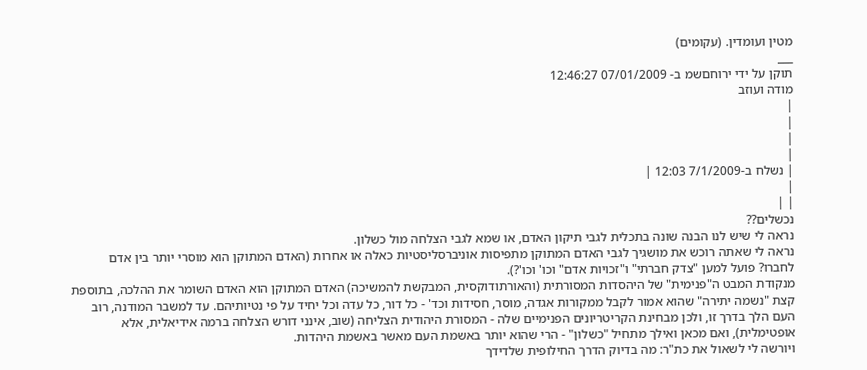מטין ועומדין. (עקומים)
___
תוקן על ידי ירוחםשמ ב- 07/01/2009 12:46:27
מודה ועוזב
|
|
|
|
| נשלח ב-7/1/2009 12:03 |
|
| |
נכשלים??
נראה לי שיש לנו הבנה שונה בתכלית לגבי תיקון האדם, או שמא לגבי הצלחה מול כשלון.
נראה לי שאתה רוכש את מושגיך לגבי האדם המתוקן מתפיסות אוניברסליסטיות כאלה או אחרות (האדם המתוקן הוא מוסרי יותר בין אדם לחברו? פועל למען "צדק חברתי" ו"זכויות אדם" וכו' וכו'?).
מנקודת המבט ה"פנימית" של היהסדות המסורתית (והאורתודוקסית, המבקשת להמשיכה) האדם המתוקן הוא האדם השומר את ההלכה, בתוספת קצת "נשמה יתירה" שהוא אמור לקבל ממקורות אגדה, מוסר, חסידות וכד' - כל דור, כל עדה וכל יחיד על פי נטיותיהם. עד למשבר המודנה, רוב העם הלך בדרך זו, ולכן מבחינת הקריטריונים הפנימיים שלה - המסורת היהודית הצליחה (שוב, אינני דורש הצלחה ברמה אידיאלית, אלא אופטימלית), ואם מכאן ואילך מתחיל "כשלון" - הרי שהוא יותר באשמת העם מאשר באשמת היהדות.
ויורשה לי לשאול את כת"ר: מה בדיוק הדרך החילופית שלדידך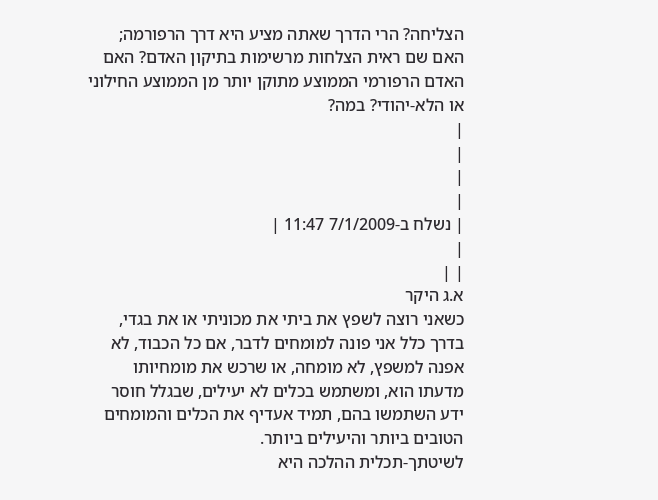הצליחה? הרי הדרך שאתה מציע היא דרך הרפורמה; האם שם ראית הצלחות מרשימות בתיקון האדם? האם האדם הרפורמי הממוצע מתוקן יותר מן הממוצע החילוני או הלא-יהודי? במה?
|
|
|
|
| נשלח ב-7/1/2009 11:47 |
|
| |
א.ג היקר
כשאני רוצה לשפץ את ביתי את מכוניתי או את בגדי, בדרך כלל אני פונה למומחים לדבר, אם כל הכבוד, לא אפנה למשפץ, לא מומחה, או שרכש את מומחיותו מדעתו הוא, ומשתמש בכלים לא יעילים, שבגלל חוסר ידע השתמשו בהם, תמיד אעדיף את הכלים והמומחים הטובים ביותר והיעילים ביותר.
לשיטתך-תכלית ההלכה היא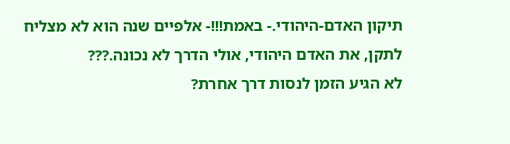תיקון האדם-היהודי.- באמת!!!- אלפיים שנה הוא לא מצליח לתקן, את האדם היהודי, אולי הדרך לא נכונה.???
לא הגיע הזמן לנסות דרך אחרת?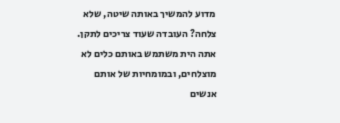מדוע להמשיך באותה שיטה, שלא צלחה? העובדה שעוד צריכים לתקן.
אתה הית משתמש באותם כלים לא מוצלחים, ובמומחיות של אותם אנשים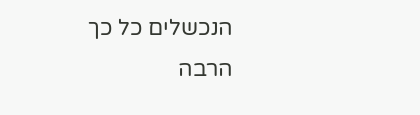הנכשלים כל כך הרבה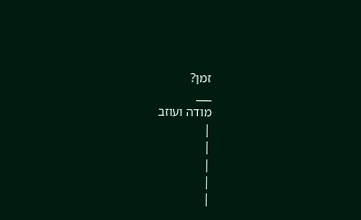זמן?
___
מודה ועוזב
|
|
|
|
|